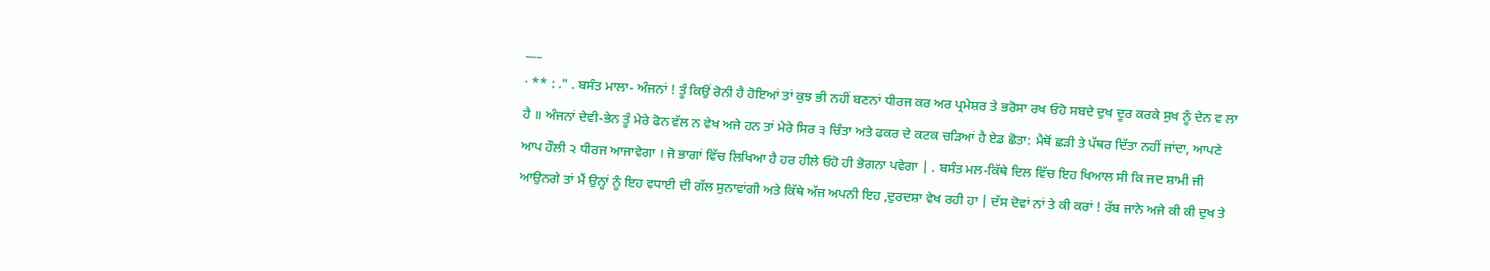___
· ** : ." . ਬਸੰਤ ਮਾਲਾ- ਅੰਜਨਾਂ ! ਤੂੰ ਕਿਉਂ ਰੋਨੀ ਹੈ ਹੋਇਆਂ ਤਾਂ ਕੁਝ ਭੀ ਨਹੀਂ ਬਣਨਾਂ ਧੀਰਜ ਕਰ ਅਰ ਪ੍ਰਮੇਸ਼ਰ ਤੇ ਭਰੋਸਾ ਰਖ ਓਹੋ ਸਬਦੇ ਦੁਖ ਦੂਰ ਕਰਕੇ ਸੁਖ ਨੂੰ ਦੇਨ ਵ ਲਾ ਹੈ ॥ ਅੰਜਨਾਂ ਦੇਵੀ-ਭੇਨ ਤੂੰ ਮੇਰੇ ਫੋਨ ਵੱਲ ਨ ਵੇਖ ਅਜੇ ਹਨ ਤਾਂ ਮੇਰੇ ਸਿਰ ੩ ਚਿੰਤਾ ਅਤੇ ਫਕਰ ਦੇ ਕਟਕ ਚੜਿਆਂ ਹੈ ਏਡ ਛੋਤਾ: ਮੈਥੋਂ ਛੜੀ ਤੇ ਪੱਥਰ ਦਿੱਤਾ ਨਹੀਂ ਜਾਂਦਾ, ਆਪਣੇ ਆਪ ਹੌਲੀ ੨ ਧੀਰਜ ਆਜਾਵੇਗਾ । ਜੋ ਭਾਗਾਂ ਵਿੱਚ ਲਿਖਿਆ ਹੈ ਹਰ ਹੀਲੇ ਓਹੋ ਹੀ ਭੋਗਨਾ ਪਵੇਗਾ | . ਬਸੰਤ ਮਲ-ਕਿੱਥੇ ਦਿਲ ਵਿੱਚ ਇਹ ਖਿਆਲ ਸੀ ਕਿ ਜਦ ਸ਼ਾਮੀ ਜੀ ਆਉਨਗੇ ਤਾਂ ਮੈਂ ਉਨ੍ਹਾਂ ਨੂੰ ਇਹ ਵਧਾਈ ਦੀ ਗੱਲ ਸੁਨਾਵਾਂਗੀ ਅਤੇ ਕਿੱਥੇ ਅੱਜ ਅਪਨੀ ਇਹ ,ਦੁਰਦਸ਼ਾ ਵੇਖ ਰਹੀ ਹਾ | ਦੱਸ ਦੋਵਾਂ ਨਾਂ ਤੇ ਕੀ ਕਰਾਂ ! ਰੱਬ ਜਾਨੇ ਅਜੇ ਕੀ ਕੀ ਦੁਖ ਤੇ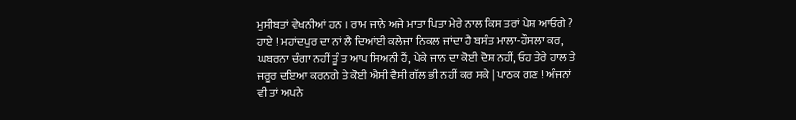ਮੁਸੀਬਤਾਂ ਵੇਖਨੀਆਂ ਹਨ । ਰਾਮ ਜਾਨੇ ਅਜੇ ਮਾਤਾ ਪਿਤਾ ਮੇਰੇ ਨਾਲ ਕਿਸ ਤਰਾਂ ਪੇਸ਼ ਆਓਗੇ ? ਹਾਏ ! ਮਹਾਂਦਪੁਰ ਦਾ ਨਾਂ ਲੈ ਦਿਆਂਈ ਕਲੇਜਾ ਨਿਕਲ ਜਾਂਦਾ ਹੈ ਬਸੰਤ ਮਾਲਾ-ਹੌਸਲਾ ਕਰ, ਘਬਰਨਾ ਚੰਗਾ ਨਹੀਂ ਤੂੰ ਤ ਆਪ ਸਿਅਨੀ ਹੈਂ, ਪੇਕੇ ਜਾਨ ਦਾ ਕੋਈ ਦੋਸ਼ ਨਹੀਂ, ਓਹ ਤੇਰੇ ਹਾਲ ਤੇ ਜਰੂਰ ਦਇਆ ਕਰਨਗੇ ਤੇ ਕੋਈ ਐਸੀ ਵੈਸੀ ਗੱਲ ਭੀ ਨਹੀਂ ਕਰ ਸਕੇ | ਪਾਠਕ ਗਣ ! ਅੰਜਨਾਂ ਵੀ ਤਾਂ ਅਪਨੇ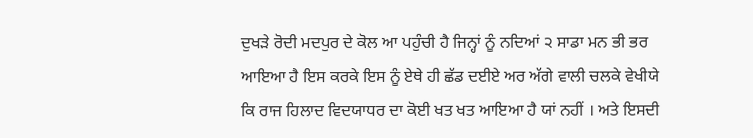ਦੁਖੜੇ ਰੋਦੀ ਮਦਪੁਰ ਦੇ ਕੋਲ ਆ ਪਹੁੰਚੀ ਹੈ ਜਿਨ੍ਹਾਂ ਨੂੰ ਨਦਿਆਂ ੨ ਸਾਡਾ ਮਨ ਭੀ ਭਰ ਆਇਆ ਹੈ ਇਸ ਕਰਕੇ ਇਸ ਨੂੰ ਏਥੇ ਹੀ ਛੱਡ ਦਈਏ ਅਰ ਅੱਗੇ ਵਾਲੀ ਚਲਕੇ ਵੇਖੀਯੇ ਕਿ ਰਾਜ ਹਿਲਾਦ ਵਿਦਯਾਧਰ ਦਾ ਕੋਈ ਖਤ ਖਤ ਆਇਆ ਹੈ ਯਾਂ ਨਹੀਂ । ਅਤੇ ਇਸਦੀ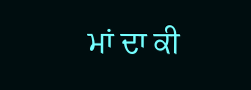ਮਾਂ ਦਾ ਕੀ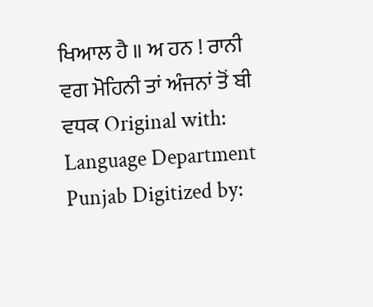ਖਿਆਲ ਹੈ ॥ ਅ ਹਨ ! ਰਾਨੀ ਵਗ ਮੋਹਿਨੀ ਤਾਂ ਅੰਜਨਾਂ ਤੋਂ ਬੀ ਵਧਕ Original with: Language Department Punjab Digitized by: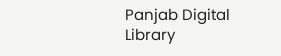Panjab Digital Library